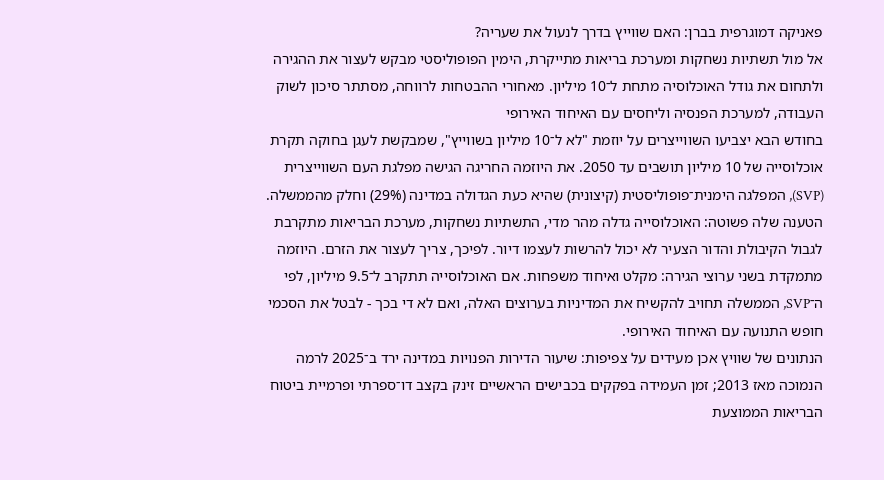פאניקה דמוגרפית בברן: האם שווייץ בדרך לנעול את שעריה?
אל מול תשתיות נשחקות ומערכת בריאות מתייקרת, הימין הפופוליסטי מבקש לעצור את ההגירה ולתחום את גודל האוכלוסיה מתחת ל־10 מיליון. מאחורי ההבטחות לרווחה, מסתתר סיכון לשוק העבודה, למערכת הפנסיה וליחסים עם האיחוד האירופי
בחודש הבא יצביעו השווייצרים על יוזמת "לא ל־10 מיליון בשווייץ", שמבקשת לעגן בחוקה תקרת אוכלוסייה של 10 מיליון תושבים עד 2050. את היוזמה החריגה הגישה מפלגת העם השווייצרית (SVP), המפלגה הימנית־פופוליסטית (קיצונית) שהיא כעת הגדולה במדינה (29%) וחלק מהממשלה. הטענה שלה פשוטה: האוכלוסייה גדלה מהר מדי, התשתיות נשחקות, מערכת הבריאות מתקרבת לגבול הקיבולת והדור הצעיר לא יכול להרשות לעצמו דיור. לפיכך, צריך לעצור את הזרם. היוזמה מתמקדת בשני ערוצי הגירה: מקלט ואיחוד משפחות. אם האוכלוסייה תתקרב ל־9.5 מיליון, לפי ה־SVP, הממשלה תחויב להקשיח את המדיניות בערוצים האלה, ואם לא די בכך - לבטל את הסכמי חופש התנועה עם האיחוד האירופי.
הנתונים של שוויץ אכן מעידים על צפיפות: שיעור הדירות הפנויות במדינה ירד ב־2025 לרמה הנמוכה מאז 2013; זמן העמידה בפקקים בכבישים הראשיים זינק בקצב דו־ספרתי ופרמיית ביטוח הבריאות הממוצעת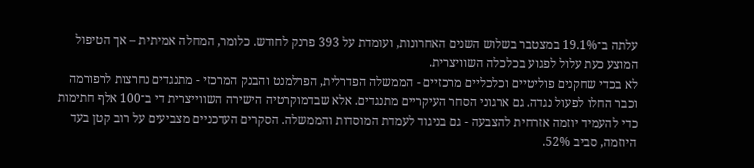עלתה ב־19.1% במצטבר בשלוש השנים האחרונות, ועומדת על 393 פרנק לחודש. כלומר, המחלה אמיתית – אך הטיפול המוצע כעת עלול לפגוע בכלכלה השוויצרית.
לא בכדי שחקנים פוליטיים וכלכליים מרכזיים - הממשלה הפדרלית, הפרלמנט והבנק המרכזי - מתנגדים נחרצות לרפורמה וכבר החלו לפעול נגדה. גם ארגוני הסחר העיקריים מתנגדים. אלא שבדמוקרטיה הישירה השווייצרית די ב־100 אלף חתימות כדי להעמיד יוזמה אזרחית להצבעה - גם בניגוד לעמדת המוסדות והממשלה. הסקרים העדכניים מצביעים על רוב קטן בעד היוזמה, סביב 52%.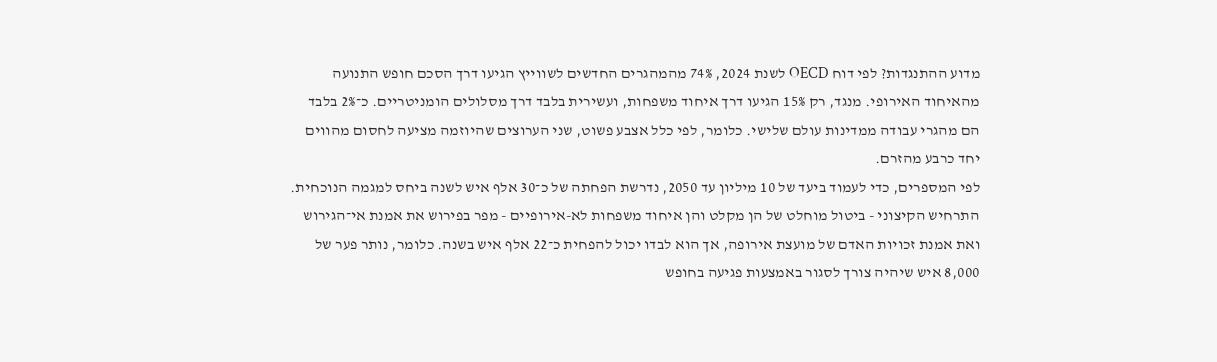מדוע ההתנגדות? לפי דוח OECD לשנת 2024, 74% מהמהגרים החדשים לשווייץ הגיעו דרך הסכם חופש התנועה מהאיחוד האירופי. מנגד, רק 15% הגיעו דרך איחוד משפחות, ועשירית בלבד דרך מסלולים הומניטריים. כ־2% בלבד הם מהגרי עבודה ממדינות עולם שלישי. כלומר, לפי כלל אצבע פשוט, שני הערוצים שהיוזמה מציעה לחסום מהווים יחד כרבע מהזרם.
לפי המספרים, כדי לעמוד ביעד של 10 מיליון עד 2050, נדרשת הפחתה של כ־30 אלף איש לשנה ביחס למגמה הנוכחית. התרחיש הקיצוני - ביטול מוחלט של הן מקלט והן איחוד משפחות לא-אירופיים - מפר בפירוש את אמנת אי־הגירוש ואת אמנת זכויות האדם של מועצת אירופה, אך הוא לבדו יכול להפחית כ־22 אלף איש בשנה. כלומר, נותר פער של 8,000 איש שיהיה צורך לסגור באמצעות פגיעה בחופש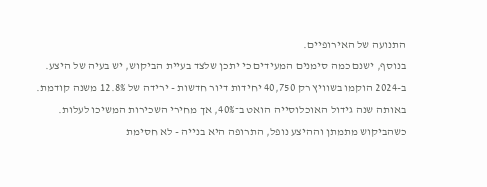התנועה של האירופיים.
בנוסף, ישנם כמה סימנים המעידים כי יתכן שלצד בעיית הביקוש, יש בעיה של היצע. ב-2024 הוקמו בשוויץ רק 40,750 יחידות דיור חדשות - ירידה של 12.8% משנה קודמת. באותה שנה גידול האוכלוסייה הואט ב־40%, אך מחירי השכירות המשיכו לעלות. כשהביקוש מתמתן וההיצע נופל, התרופה היא בנייה - לא חסימת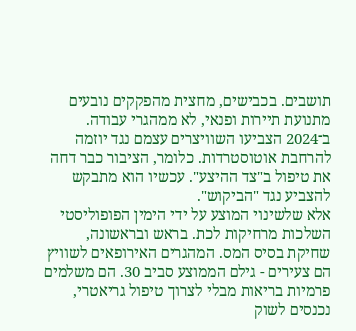תושבים. בכבישים, מחצית מהפקקים נובעים מתנועת תיירות ופנאי, לא ממהגרי עבודה. ב־2024 הצביעו השוויצרים עצמם נגד יוזמה להרחבת אוטוסטרדות. כלומר, הציבור כבר דחה את טיפול ב"צד ההיצע". עכשיו הוא מתבקש להצביע נגד "הביקוש".
אלא שלשינוי המוצע על ידי הימין הפופוליסטי השלכות מרחיקות לכת. בראש ובראשונה, שחיקת בסיס המס. המהגרים האירופאים לשוויץ הם צעירים - גילם הממוצע סביב 30. הם משלמים פרמיות בריאות מבלי לצרוך טיפול גריאטרי, נכנסים לשוק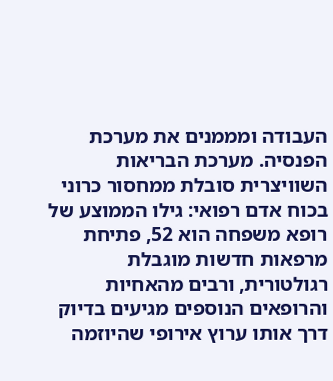העבודה ומממנים את מערכת הפנסיה. מערכת הבריאות השוויצרית סובלת ממחסור כרוני בכוח אדם רפואי: גילו הממוצע של רופא משפחה הוא 52, פתיחת מרפאות חדשות מוגבלת רגולטורית, ורבים מהאחיות והרופאים הנוספים מגיעים בדיוק דרך אותו ערוץ אירופי שהיוזמה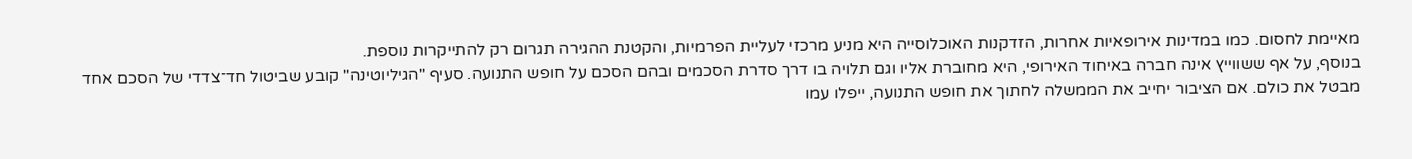מאיימת לחסום. כמו במדינות אירופאיות אחרות, הזדקנות האוכלוסייה היא מניע מרכזי לעליית הפרמיות, והקטנת ההגירה תגרום רק להתייקרות נוספת.
בנוסף, על אף ששווייץ אינה חברה באיחוד האירופי, היא מחוברת אליו וגם תלויה בו דרך סדרת הסכמים ובהם הסכם על חופש התנועה. סעיף "הגיליוטינה" קובע שביטול חד־צדדי של הסכם אחד מבטל את כולם. אם הציבור יחייב את הממשלה לחתוך את חופש התנועה, ייפלו עמו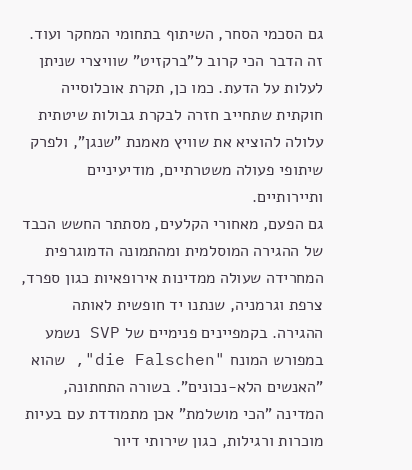גם הסכמי הסחר, השיתוף בתחומי המחקר ועוד. זה הדבר הכי קרוב ל"ברקזיט" שוויצרי שניתן לעלות על הדעת. כמו כן, תקרת אוכלוסייה חוקתית שתחייב חזרה לבקרת גבולות שיטתית עלולה להוציא את שוויץ מאמנת "שנגן", ולפרק שיתופי פעולה משטרתיים, מודיעיניים ותיירותיים.
גם הפעם, מאחורי הקלעים, מסתתר החשש הכבד של ההגירה המוסלמית ומהתמונה הדמוגרפית המחרידה שעולה ממדינות אירופאיות כגון ספרד, צרפת וגרמניה, שנתנו יד חופשית לאותה ההגירה. בקמפיינים פנימיים של SVP נשמע במפורש המונח "die Falschen", שהוא "האנשים הלא-נכונים". בשורה התחתונה, המדינה "הכי מושלמת" אכן מתמודדת עם בעיות מוכרות ורגילות, כגון שירותי דיור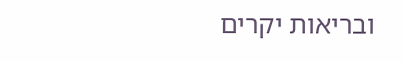ובריאות יקרים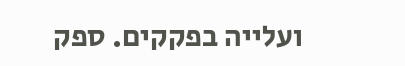ועלייה בפקקים. ספק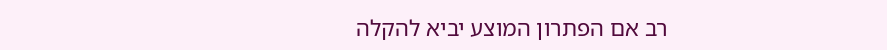רב אם הפתרון המוצע יביא להקלה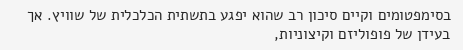בסימפטומים וקיים סיכון רב שהוא יפגע בתשתית הכלכלית של שוויץ. אך בעידן של פופוליזם וקיצוניות,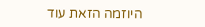היוזמה הזאת עוד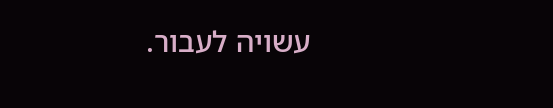עשויה לעבור.